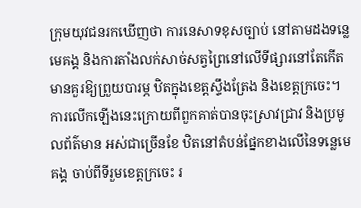ក្រុមយុវជនរកឃើញថា ការនេសាទខុសច្បាប់ នៅតាមដងទន្លេមេគង្គ និងការតាំងលក់សាច់សត្វព្រៃនៅលើទីផ្សារនៅតែកើតមានគួរឱ្យព្រួយបារម្ភ ឋិតក្នុងខេត្តស្ទឹងត្រែង និងខេត្តក្រចេះ។ការលើកឡើងនេះក្រោយពីពួកគាត់បានចុះស្រាវជ្រាវ និងប្រមូលព័ត៌មាន អស់ជាច្រើនខែ ឋិតនៅតំបន់ផ្នែកខាងលើនៃទន្លេមេគង្គ ចាប់ពីទីរួមខេត្តក្រចេះ រ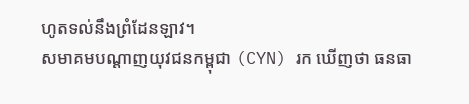ហូតទល់នឹងព្រំដែនឡាវ។
សមាគមបណ្ដាញយុវជនកម្ពុជា (CYN) រក ឃើញថា ធនធា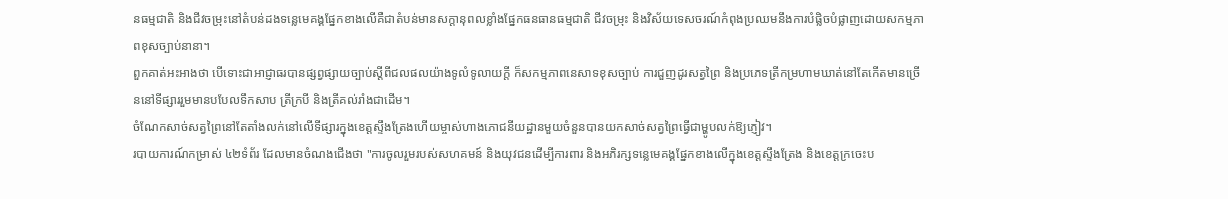នធម្មជាតិ និងជីវចម្រុះនៅតំបន់ដងទន្លេមេគង្គផ្នែកខាងលើគឺជាតំបន់មានសក្ដានុពលខ្លាំងផ្នែកធនធានធម្មជាតិ ជីវចម្រុះ និងវិស័យទេសចរណ៍កំពុងប្រឈមនឹងការបំផ្លិចបំផ្លាញដោយសកម្មភាពខុសច្បាប់នានា។
ពួកគាត់អះអាងថា បើទោះជាអាជ្ញាធរបានផ្សព្វផ្សាយច្បាប់ស្ដីពីជលផលយ៉ាងទូលំទូលាយក្តី ក៏សកម្មភាពនេសាទខុសច្បាប់ ការជួញដូរសត្វព្រៃ និងប្រភេទត្រីកម្រហាមឃាត់នៅតែកើតមានច្រើននៅទីផ្សាររួមមានបបែលទឹកសាប ត្រីក្របី និងត្រីគល់រាំងជាដើម។
ចំណែកសាច់សត្វព្រៃនៅតែតាំងលក់នៅលើទីផ្សារក្នុងខេត្តស្ទឹងត្រែងហើយម្ចាស់ហាងភោជនីយដ្ឋានមួយចំនួនបានយកសាច់សត្វព្រៃធ្វើជាម្ហូបលក់ឱ្យភ្ញៀវ។
របាយការណ៍កម្រាស់ ៤២ទំព័រ ដែលមានចំណងជើងថា "ការចូលរួមរបស់សហគមន៍ និងយុវជនដើម្បីការពារ និងអភិរក្សទន្លេមេគង្គផ្នែកខាងលើក្នុងខេត្តស្ទឹងត្រែង និងខេត្តក្រចេះប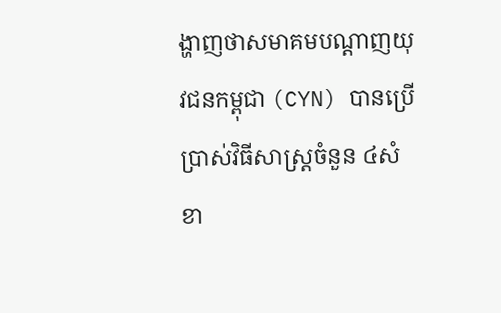ង្ហាញថាសមាគមបណ្ដាញយុវជនកម្ពុជា (CYN) បានប្រើប្រាស់វិធីសាស្ត្រចំនួន ៤សំខា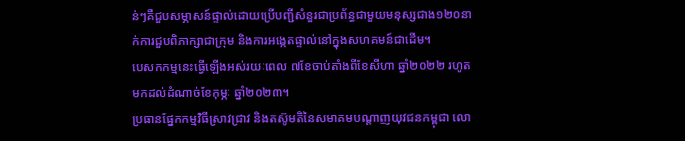ន់ៗគឺជួបសម្ភាសន៍ផ្ទាល់ដោយប្រើបញ្ជីសំនួរជាប្រព័ន្ធជាមួយមនុស្សជាង១២០នាក់ការជួបពិភាក្សាជាក្រុម និងការអង្កេតផ្ទាល់នៅក្នុងសហគមន៍ជាដើម។
បេសកកម្មនេះធ្វើឡើងអស់រយៈពេល ៧ខែចាប់តាំងពីខែសីហា ឆ្នាំ២០២២ រហូតមកដល់ដំណាច់ខែកុម្ភៈ ឆ្នាំ២០២៣។
ប្រធានផ្នែកកម្មវិធីស្រាវជ្រាវ និងតស៊ូមតិនៃសមាគមបណ្ដាញយុវជនកម្ពុជា លោ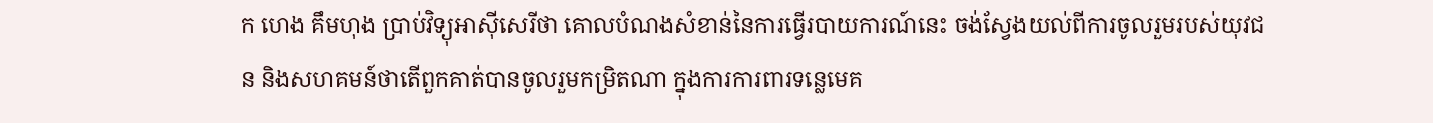ក ហេង គឹមហុង ប្រាប់វិទ្យុអាស៊ីសេរីថា គោលបំណងសំខាន់នៃការធ្វើរបាយការណ៍នេះ ចង់ស្វែងយល់ពីការចូលរួមរបស់យុវជន និងសហគមន៍ថាតើពួកគាត់បានចូលរួមកម្រិតណា ក្នុងការការពារទន្លេមេគ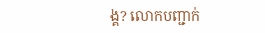ង្គ? លោកបញ្ជាក់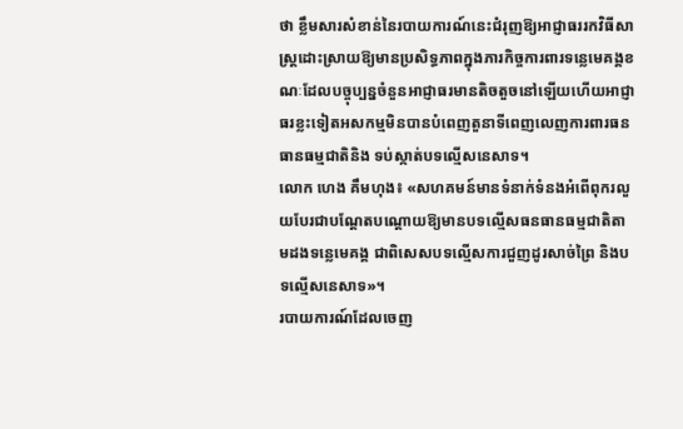ថា ខ្លឹមសារសំខាន់នៃរបាយការណ៍នេះជំរុញឱ្យអាជ្ញាធររកវិធីសាស្ត្រដោះស្រាយឱ្យមានប្រសិទ្ធភាពក្នុងភារកិច្ចការពារទន្លេមេគង្គខណៈដែលបច្ចុប្បន្នចំនួនអាជ្ញាធរមានតិចតួចនៅឡើយហើយអាជ្ញាធរខ្លះទៀតអសកម្មមិនបានបំពេញតួនាទីពេញលេញការពារធនធានធម្មជាតិនិង ទប់ស្កាត់បទល្មើសនេសាទ។
លោក ហេង គឹមហុង៖ «សហគមន៍មានទំនាក់ទំនងអំពើពុករលួយបែរជាបណ្ដែតបណ្ដោយឱ្យមានបទល្មើសធនធានធម្មជាតិតាមដងទន្លេមេគង្គ ជាពិសេសបទល្មើសការជួញដូរសាច់ព្រៃ និងបទល្មើសនេសាទ»។
របាយការណ៍ដែលចេញ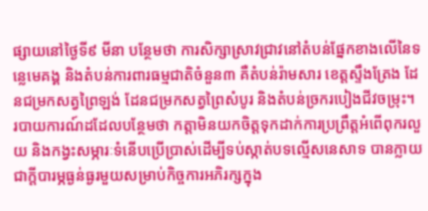ផ្សាយនៅថ្ងៃទី៩ មីនា បន្ថែមថា ការសិក្សាស្រាវជ្រាវនៅតំបន់ផ្នែកខាងលើនៃទន្លេមេគង្គ និងតំបន់ការពារធម្មជាតិចំនួន៣ គឺតំបន់រ៉ាមសារ ខេត្តស្ទឹងត្រែង ដែនជម្រកសត្វព្រៃឡង់ ដែនជម្រកសត្វព្រៃសំបូរ និងតំបន់ច្រករបៀងជីវចម្រុះ។
របាយការណ៍ដដែលបន្ថែមថា កត្តាមិនយកចិត្តទុកដាក់ការប្រព្រឹត្តអំពើពុករលួយ និងកង្វះសម្ភារៈទំនើបប្រើប្រាស់ដើម្បីទប់ស្កាត់បទល្មើសនេសាទ បានក្លាយជាក្តីបារម្ភធ្ងន់ធ្ងរមួយសម្រាប់កិច្ចការអភិរក្សក្នុង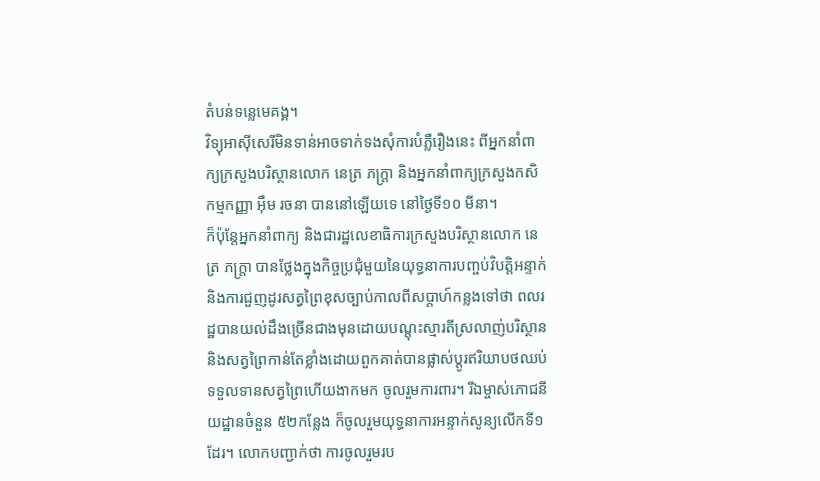តំបន់ទន្លេមេគង្គ។
វិទ្យុអាស៊ីសេរីមិនទាន់អាចទាក់ទងសុំការបំភ្លឺរឿងនេះ ពីអ្នកនាំពាក្យក្រសួងបរិស្ថានលោក នេត្រ ភក្ដ្រា និងអ្នកនាំពាក្យក្រសួងកសិកម្មកញ្ញា អ៊ឹម រចនា បាននៅឡើយទេ នៅថ្ងៃទី១០ មីនា។
ក៏ប៉ុន្តែអ្នកនាំពាក្យ និងជារដ្ឋលេខាធិការក្រសួងបរិស្ថានលោក នេត្រ ភក្ដ្រា បានថ្លែងក្នុងកិច្ចប្រជុំមួយនៃយុទ្ធនាការបញ្ចប់វិបត្តិអន្ទាក់ និងការជួញដូរសត្វព្រៃខុសច្បាប់កាលពីសប្តាហ៍កន្លងទៅថា ពលរដ្ឋបានយល់ដឹងច្រើនជាងមុនដោយបណ្ដុះស្មារតីស្រលាញ់បរិស្ថាន និងសត្វព្រៃកាន់តែខ្លាំងដោយពួកគាត់បានផ្លាស់ប្ដូរឥរិយាបថឈប់ទទួលទានសត្វព្រៃហើយងាកមក ចូលរួមការពារ។ រីឯម្ចាស់ភោជនីយដ្ឋានចំនួន ៥២កន្លែង ក៏ចូលរួមយុទ្ធនាការអន្ទាក់សូន្យលើកទី១ដែរ។ លោកបញ្ជាក់ថា ការចូលរួមរប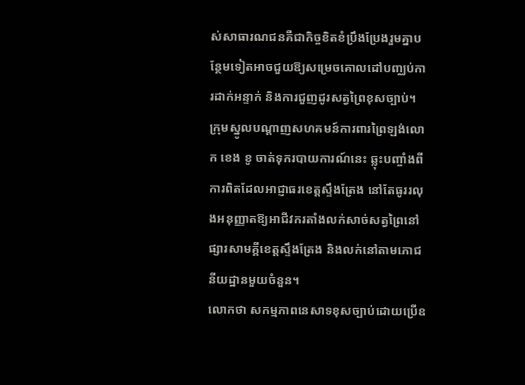ស់សាធារណជនគឺជាកិច្ចខិតខំប្រឹងប្រែងរួមគ្នាបន្ថែមទៀតអាចជួយឱ្យសម្រេចគោលដៅបញ្ឈប់ការដាក់អន្ទាក់ និងការជួញដូរសត្វព្រៃខុសច្បាប់។
ក្រុមស្នូលបណ្ដាញសហគមន៍ការពារព្រៃឡង់លោក ខេង ខូ ចាត់ទុករបាយការណ៍នេះ ឆ្លុះបញ្ចាំងពីការពិតដែលអាជ្ញាធរខេត្តស្ទឹងត្រែង នៅតែធូររលុងអនុញ្ញាតឱ្យអាជីវករតាំងលក់សាច់សត្វព្រៃនៅផ្សារសាមគ្គីខេត្តស្ទឹងត្រែង និងលក់នៅតាមភោជនីយដ្ឋានមួយចំនួន។
លោកថា សកម្មភាពនេសាទខុសច្បាប់ដោយប្រើឧ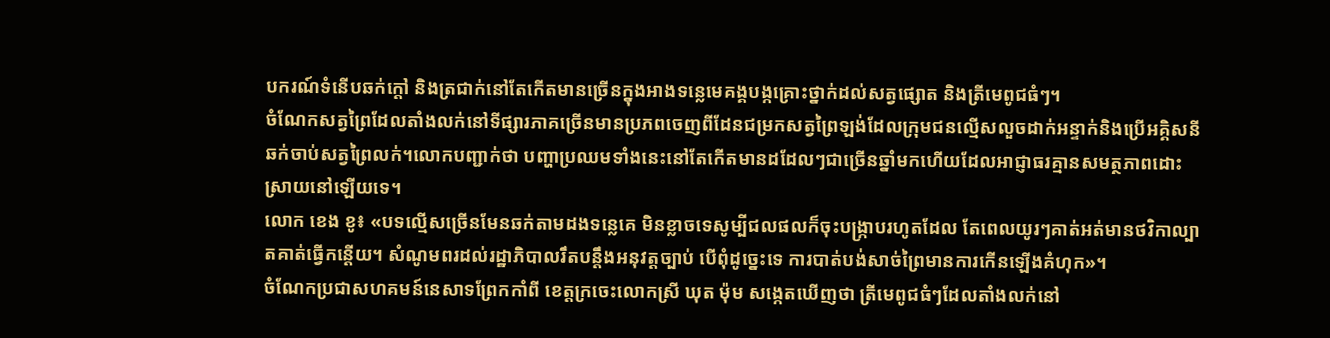បករណ៍ទំនើបឆក់ក្តៅ និងត្រជាក់នៅតែកើតមានច្រើនក្នុងអាងទន្លេមេគង្គបង្កគ្រោះថ្នាក់ដល់សត្វផ្សោត និងត្រីមេពូជធំៗ។
ចំណែកសត្វព្រៃដែលតាំងលក់នៅទីផ្សារភាគច្រើនមានប្រភពចេញពីដែនជម្រកសត្វព្រៃឡង់ដែលក្រុមជនល្មើសលួចដាក់អន្ទាក់និងប្រើអគ្គិសនីឆក់ចាប់សត្វព្រៃលក់។លោកបញ្ជាក់ថា បញ្ហាប្រឈមទាំងនេះនៅតែកើតមានដដែលៗជាច្រើនឆ្នាំមកហើយដែលអាជ្ញាធរគ្មានសមត្ថភាពដោះស្រាយនៅឡើយទេ។
លោក ខេង ខូ៖ «បទល្មើសច្រើនមែនឆក់តាមដងទន្លេគេ មិនខ្លាចទេសូម្បីជលផលក៏ចុះបង្ក្រាបរហូតដែល តែពេលយូរៗគាត់អត់មានថវិកាល្បាតគាត់ធ្វើកន្តើយ។ សំណូមពរដល់រដ្ឋាភិបាលរឹតបន្តឹងអនុវត្តច្បាប់ បើពុំដូច្នេះទេ ការបាត់បង់សាច់ព្រៃមានការកើនឡើងគំហុក»។
ចំណែកប្រជាសហគមន៍នេសាទព្រែកកាំពី ខេត្តក្រចេះលោកស្រី ឃុត ម៉ុម សង្កេតឃើញថា ត្រីមេពូជធំៗដែលតាំងលក់នៅ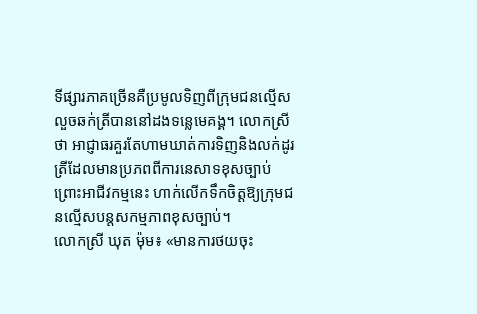ទីផ្សារភាគច្រើនគឺប្រមូលទិញពីក្រុមជនល្មើសលួចឆក់ត្រីបាននៅដងទន្លេមេគង្គ។ លោកស្រីថា អាជ្ញាធរគួរតែហាមឃាត់ការទិញនិងលក់ដូរត្រីដែលមានប្រភពពីការនេសាទខុសច្បាប់ព្រោះអាជីវកម្មនេះ ហាក់លើកទឹកចិត្តឱ្យក្រុមជនល្មើសបន្តសកម្មភាពខុសច្បាប់។
លោកស្រី ឃុត ម៉ុម៖ «មានការថយចុះ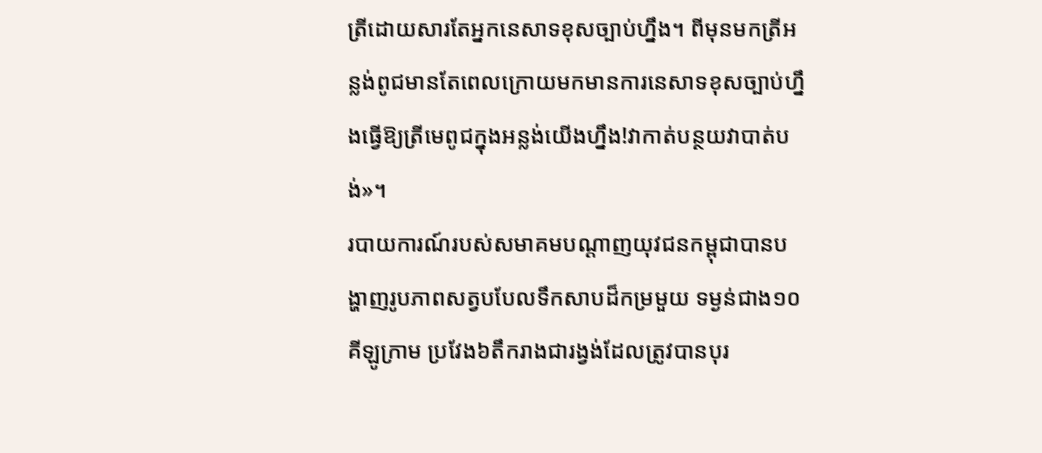ត្រីដោយសារតែអ្នកនេសាទខុសច្បាប់ហ្នឹង។ ពីមុនមកត្រីអន្លង់ពូជមានតែពេលក្រោយមកមានការនេសាទខុសច្បាប់ហ្នឹងធ្វើឱ្យត្រីមេពូជក្នុងអន្លង់យើងហ្នឹង!វាកាត់បន្ថយវាបាត់បង់»។
របាយការណ៍របស់សមាគមបណ្ដាញយុវជនកម្ពុជាបានបង្ហាញរូបភាពសត្វបបែលទឹកសាបដ៏កម្រមួយ ទម្ងន់ជាង១០គីឡូក្រាម ប្រវែង៦តឹករាងជារង្វង់ដែលត្រូវបានបុរ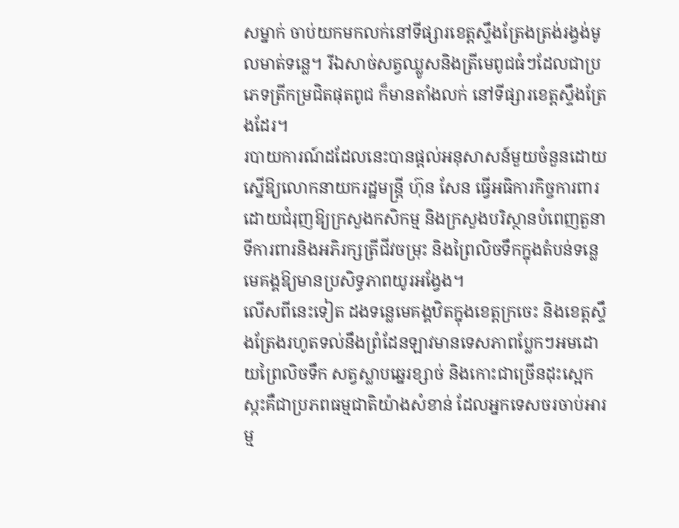សម្នាក់ ចាប់យកមកលក់នៅទីផ្សារខេត្តស្ទឹងត្រែងត្រង់រង្វង់មូលមាត់ទន្លេ។ រីឯសាច់សត្វឈ្លូសនិងត្រីមេពូជធំៗដែលជាប្រភេទត្រីកម្រជិតផុតពូជ ក៏មានតាំងលក់ នៅទីផ្សារខេត្តស្ទឹងត្រែងដែរ។
របាយការណ៍ដដែលនេះបានផ្តល់អនុសាសន៍មួយចំនួនដោយស្នើឱ្យលោកនាយករដ្ឋមន្ត្រី ហ៊ុន សែន ធ្វើអធិការកិច្ចការពារដោយជំរុញឱ្យក្រសួងកសិកម្ម និងក្រសួងបរិស្ថានបំពេញតួនាទីការពារនិងអភិរក្សត្រីជីវចម្រុះ និងព្រៃលិចទឹកក្នុងតំបន់ទន្លេមេគង្គឱ្យមានប្រសិទ្ធភាពយូរអង្វែង។
លើសពីនេះទៀត ដងទន្លេមេគង្គឋិតក្នុងខេត្តក្រចេះ និងខេត្តស្ទឹងត្រែងរហូតទល់នឹងព្រំដែនឡាវមានទេសភាពប្លែកៗអមដោយព្រៃលិចទឹក សត្វស្លាបឆ្នេរខ្សាច់ និងកោះជាច្រើនដុះស្អេកស្កះគឺជាប្រភពធម្មជាតិយ៉ាងសំខាន់ ដែលអ្នកទេសចរចាប់អារម្ម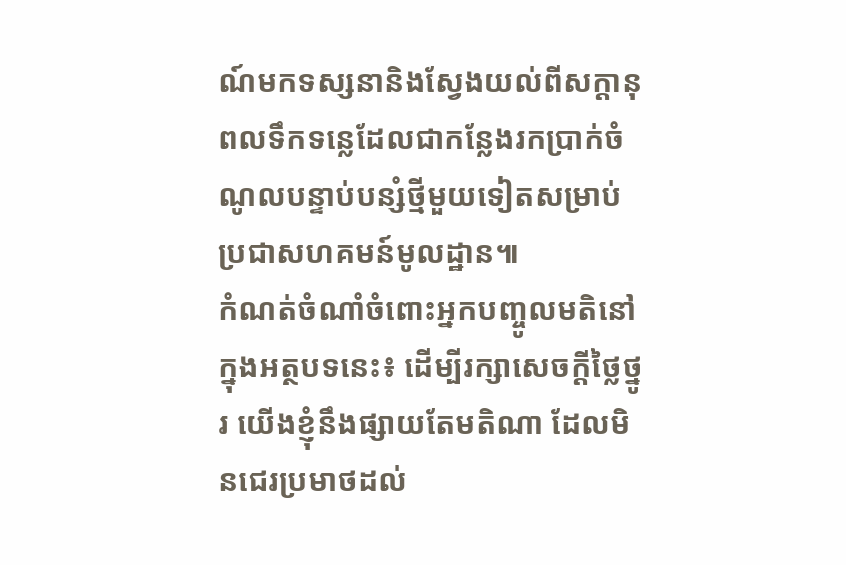ណ៍មកទស្សនានិងស្វែងយល់ពីសក្ដានុពលទឹកទន្លេដែលជាកន្លែងរកប្រាក់ចំណូលបន្ទាប់បន្សំថ្មីមួយទៀតសម្រាប់ប្រជាសហគមន៍មូលដ្ឋាន៕
កំណត់ចំណាំចំពោះអ្នកបញ្ចូលមតិនៅក្នុងអត្ថបទនេះ៖ ដើម្បីរក្សាសេចក្ដីថ្លៃថ្នូរ យើងខ្ញុំនឹងផ្សាយតែមតិណា ដែលមិនជេរប្រមាថដល់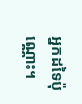អ្នកដទៃប៉ុណ្ណោះ។